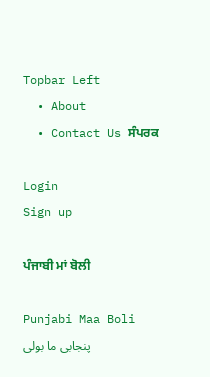Topbar Left
  • About
  • Contact Us ਸੰਪਰਕ

Login
Sign up

ਪੰਜਾਬੀ ਮਾਂ ਬੋਲੀ

Punjabi Maa Boli پنجابی ما بولی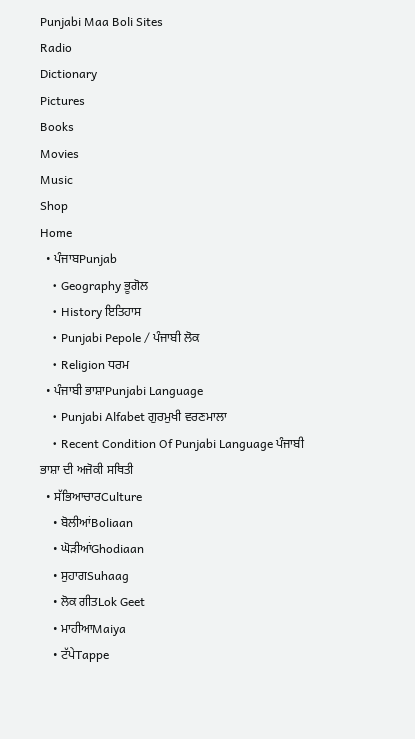Punjabi Maa Boli Sites
Radio
Dictionary
Pictures
Books
Movies
Music
Shop
Home
  • ਪੰਜਾਬPunjab
    • Geography ਭੂਗੋਲ
    • History ਇਤਿਹਾਸ
    • Punjabi Pepole / ਪੰਜਾਬੀ ਲੋਕ
    • Religion ਧਰਮ
  • ਪੰਜਾਬੀ ਭਾਸ਼ਾPunjabi Language
    • Punjabi Alfabet ਗੁਰਮੁਖੀ ਵਰਣਮਾਲਾ
    • Recent Condition Of Punjabi Language ਪੰਜਾਬੀ ਭਾਸ਼ਾ ਦੀ ਅਜੋਕੀ ਸਥਿਤੀ
  • ਸੱਭਿਆਚਾਰCulture
    • ਬੋਲੀਆਂBoliaan
    • ਘੋੜੀਆਂGhodiaan
    • ਸੁਹਾਗSuhaag
    • ਲੋਕ ਗੀਤLok Geet
    • ਮਾਹੀਆMaiya
    • ਟੱਪੇTappe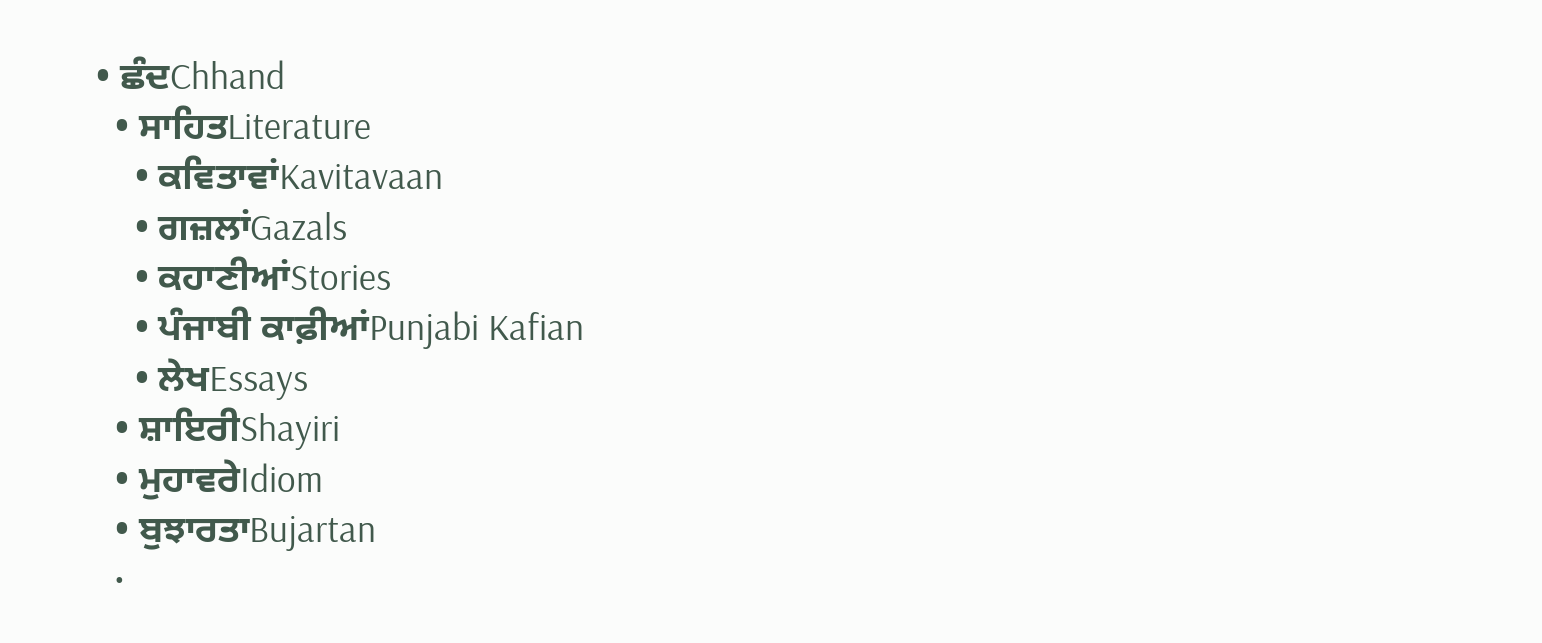• ਛੰਦChhand
  • ਸਾਹਿਤLiterature
    • ਕਵਿਤਾਵਾਂKavitavaan
    • ਗਜ਼ਲਾਂGazals
    • ਕਹਾਣੀਆਂStories
    • ਪੰਜਾਬੀ ਕਾਫ਼ੀਆਂPunjabi Kafian
    • ਲੇਖEssays
  • ਸ਼ਾਇਰੀShayiri
  • ਮੁਹਾਵਰੇIdiom
  • ਬੁਝਾਰਤਾBujartan
  •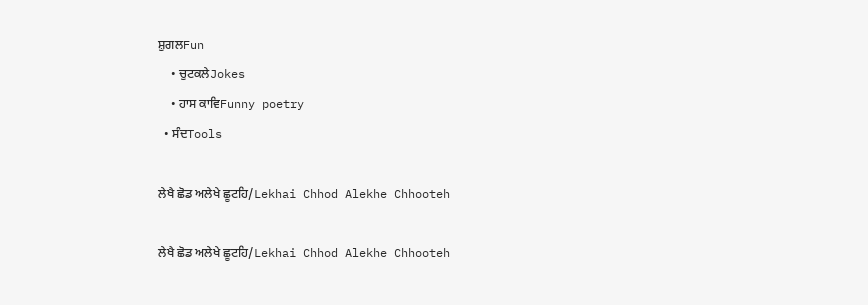ਸ਼ੁਗਲFun
    • ਚੁਟਕਲੇJokes
    • ਹਾਸ ਕਾਵਿFunny poetry
  • ਸੰਦTools

ਲੇਖੈ ਛੋਡ ਅਲੇਖੇ ਛੂਟਹਿ/Lekhai Chhod Alekhe Chhooteh

ਲੇਖੈ ਛੋਡ ਅਲੇਖੇ ਛੂਟਹਿ/Lekhai Chhod Alekhe Chhooteh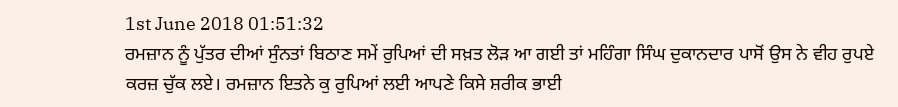1st June 2018 01:51:32
ਰਮਜ਼ਾਨ ਨੂੰ ਪੁੱਤਰ ਦੀਆਂ ਸੁੰਨਤਾਂ ਬਿਠਾਣ ਸਮੇਂ ਰੁਪਿਆਂ ਦੀ ਸਖ਼ਤ ਲੋੜ ਆ ਗਈ ਤਾਂ ਮਹਿੰਗਾ ਸਿੰਘ ਦੁਕਾਨਦਾਰ ਪਾਸੋਂ ਉਸ ਨੇ ਵੀਹ ਰੁਪਏ ਕਰਜ਼ ਚੁੱਕ ਲਏ। ਰਮਜ਼ਾਨ ਇਤਨੇ ਕੁ ਰੁਪਿਆਂ ਲਈ ਆਪਣੇ ਕਿਸੇ ਸ਼ਰੀਕ ਭਾਈ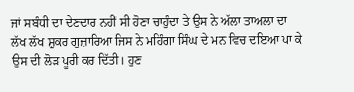ਜਾਂ ਸਬੰਧੀ ਦਾ ਦੇਣਦਾਰ ਨਹੀਂ ਸੀ ਹੋਣਾ ਚਾਹੁੰਦਾ ਤੇ ਉਸ ਨੇ ਅੱਲਾ ਤਾਅਲਾ ਦਾ ਲੱਖ ਲੱਖ ਸ਼ੁਕਰ ਗੁਜ਼ਾਰਿਆ ਜਿਸ ਨੇ ਮਹਿੰਗਾ ਸਿੰਘ ਦੇ ਮਨ ਵਿਚ ਦਇਆ ਪਾ ਕੇ ਉਸ ਦੀ ਲੋੜ ਪੂਰੀ ਕਰ ਦਿੱਤੀ। ਹੁਣ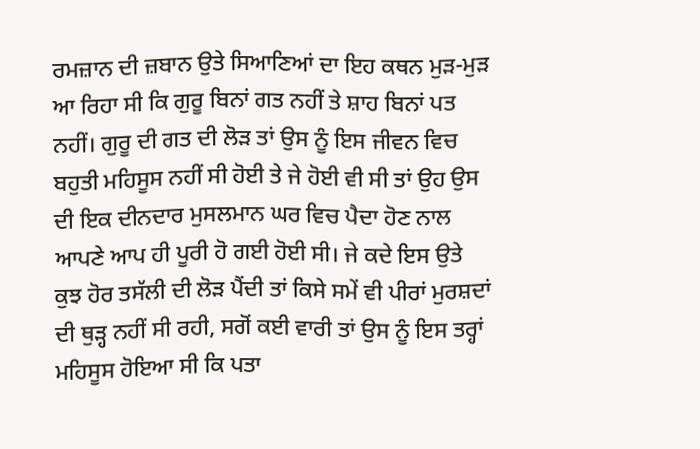ਰਮਜ਼ਾਨ ਦੀ ਜ਼ਬਾਨ ਉਤੇ ਸਿਆਣਿਆਂ ਦਾ ਇਹ ਕਥਨ ਮੁੜ-ਮੁੜ ਆ ਰਿਹਾ ਸੀ ਕਿ ਗੁਰੂ ਬਿਨਾਂ ਗਤ ਨਹੀਂ ਤੇ ਸ਼ਾਹ ਬਿਨਾਂ ਪਤ ਨਹੀਂ। ਗੁਰੂ ਦੀ ਗਤ ਦੀ ਲੋੜ ਤਾਂ ਉਸ ਨੂੰ ਇਸ ਜੀਵਨ ਵਿਚ ਬਹੁਤੀ ਮਹਿਸੂਸ ਨਹੀਂ ਸੀ ਹੋਈ ਤੇ ਜੇ ਹੋਈ ਵੀ ਸੀ ਤਾਂ ਉਹ ਉਸ ਦੀ ਇਕ ਦੀਨਦਾਰ ਮੁਸਲਮਾਨ ਘਰ ਵਿਚ ਪੈਦਾ ਹੋਣ ਨਾਲ ਆਪਣੇ ਆਪ ਹੀ ਪੂਰੀ ਹੋ ਗਈ ਹੋਈ ਸੀ। ਜੇ ਕਦੇ ਇਸ ਉਤੇ ਕੁਝ ਹੋਰ ਤਸੱਲੀ ਦੀ ਲੋੜ ਪੈਂਦੀ ਤਾਂ ਕਿਸੇ ਸਮੇਂ ਵੀ ਪੀਰਾਂ ਮੁਰਸ਼ਦਾਂ ਦੀ ਥੁੜ੍ਹ ਨਹੀਂ ਸੀ ਰਹੀ, ਸਗੋਂ ਕਈ ਵਾਰੀ ਤਾਂ ਉਸ ਨੂੰ ਇਸ ਤਰ੍ਹਾਂ ਮਹਿਸੂਸ ਹੋਇਆ ਸੀ ਕਿ ਪਤਾ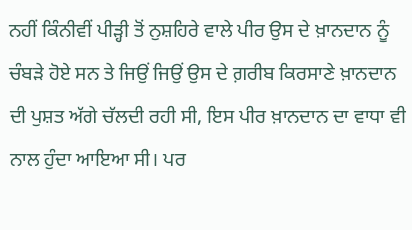ਨਹੀਂ ਕਿੰਨੀਵੀਂ ਪੀੜ੍ਹੀ ਤੋਂ ਨੁਸ਼ਹਿਰੇ ਵਾਲੇ ਪੀਰ ਉਸ ਦੇ ਖ਼ਾਨਦਾਨ ਨੂੰ ਚੰਬੜੇ ਹੋਏ ਸਨ ਤੇ ਜਿਉਂ ਜਿਉਂ ਉਸ ਦੇ ਗ਼ਰੀਬ ਕਿਰਸਾਣੇ ਖ਼ਾਨਦਾਨ ਦੀ ਪੁਸ਼ਤ ਅੱਗੇ ਚੱਲਦੀ ਰਹੀ ਸੀ, ਇਸ ਪੀਰ ਖ਼ਾਨਦਾਨ ਦਾ ਵਾਧਾ ਵੀ ਨਾਲ ਹੁੰਦਾ ਆਇਆ ਸੀ। ਪਰ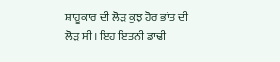ਸ਼ਾਹੂਕਾਰ ਦੀ ਲੋੜ ਕੁਝ ਹੋਰ ਭਾਂਤ ਦੀ ਲੋੜ ਸੀ। ਇਹ ਇਤਨੀ ਡਾਢੀ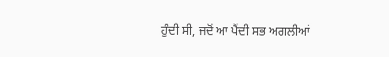ਹੁੰਦੀ ਸੀ, ਜਦੋਂ ਆ ਪੈਂਦੀ ਸਭ ਅਗਲੀਆਂ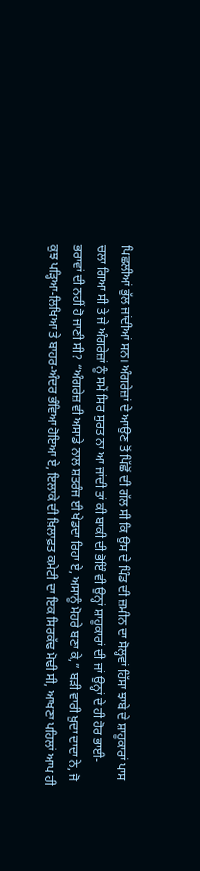ਪਿਛਲੀਆਂ ਭੁੱਲ ਜਾਂਦੀਆਂ ਸਨ। ਅੰਗਰੇਜ਼ਾਂ ਦੇ ਆਉਣ ਤੋਂ ਪਿੱਛੋਂ ਦੀ ਗੱਲ ਸੀ ਕਿ ਉਸ ਦੇ ਪਿੰਡ ਦੀ ਜ਼ਮੀਨ ਦਾ ਸੋਲ੍ਹਵਾਂ ਹਿੱਸਾ ਝਾਬੇ ਦੇ ਸ਼ਾਹੂਕਾਰਾਂ ਪਾਸ ਚਲਾ ਗਿਆ ਸੀ ਤੇ ਜੇ ਅੰਗਰੇਜ਼ਾਂ ਨੂੰ ਸਮੇਂ ਸਿਰ ਸੁਰਤ ਨਾ ਆ ਜਾਂਦੀ ਤਾਂ ਕੀ ਬਾਕੀ ਦੀ ਭੋਇੰ ਵੀ ਉਨ੍ਹਾਂ ਸ਼ਾਹੂਕਾਰਾਂ ਦੀ ਜਾਂ ਉਨ੍ਹਾਂ ਦੇ ਹੀ ਹੋਰ ਭਾਈ-ਭਰਾਵਾਂ ਦੀ ਨਹੀਂ ਹੋ ਜਾਣੀ ਸੀ? “ਅੰਗਰੇਜ਼ ਵੀ ਅਸਾਡੇ ਨਾਲ ਸ਼ਤਰੰਜ ਈ ਖੇਡਦਾ ਰਿਹਾ ਏ, ਅਸਾਨੂੰ ਮੋਹਰੇ ਬਣਾ ਕੇ,” ਬੜੀ ਵਾਰੀ ਖ਼ੁਦਾ ਦਾਦਾ ਨੇ, ਜੋ ਕੁਝ ਪੜ੍ਹਿਆ-ਲਿਖਿਆ ਤੇ ਬਾਹਰ-ਅੰਦਰ ਭੰਵਿਆ ਹੋਇਆ ਏ, ਇਲਾਕੇ ਦੀ ਖ਼ਿਲਾਫ਼ਤ ਕਮੇਟੀ ਦਾ ਇਕ ਸਿਰਕੱਢ ਮੋਢੀ ਸੀ, ਆਖਣਾ ਪਹਿਲਾਂ ਆਪ ਹੀ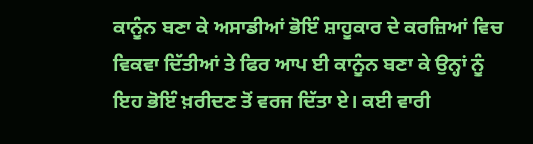ਕਾਨੂੰਨ ਬਣਾ ਕੇ ਅਸਾਡੀਆਂ ਭੋਇੰ ਸ਼ਾਹੂਕਾਰ ਦੇ ਕਰਜ਼ਿਆਂ ਵਿਚ ਵਿਕਵਾ ਦਿੱਤੀਆਂ ਤੇ ਫਿਰ ਆਪ ਈ ਕਾਨੂੰਨ ਬਣਾ ਕੇ ਉਨ੍ਹਾਂ ਨੂੰ ਇਹ ਭੋਇੰ ਖ਼ਰੀਦਣ ਤੋਂ ਵਰਜ ਦਿੱਤਾ ਏ। ਕਈ ਵਾਰੀ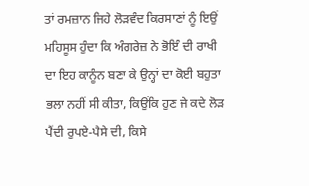ਤਾਂ ਰਮਜ਼ਾਨ ਜਿਹੇ ਲੋੜਵੰਦ ਕਿਰਸਾਣਾਂ ਨੂੰ ਇਉਂ ਮਹਿਸੂਸ ਹੁੰਦਾ ਕਿ ਅੰਗਰੇਜ਼ ਨੇ ਭੋਇੰ ਦੀ ਰਾਖੀ ਦਾ ਇਹ ਕਾਨੂੰਨ ਬਣਾ ਕੇ ਉਨ੍ਹਾਂ ਦਾ ਕੋਈ ਬਹੁਤਾ ਭਲਾ ਨਹੀਂ ਸੀ ਕੀਤਾ, ਕਿਉਂਕਿ ਹੁਣ ਜੇ ਕਦੇ ਲੋੜ ਪੈਂਦੀ ਰੁਪਏ-ਪੈਸੇ ਦੀ, ਕਿਸੇ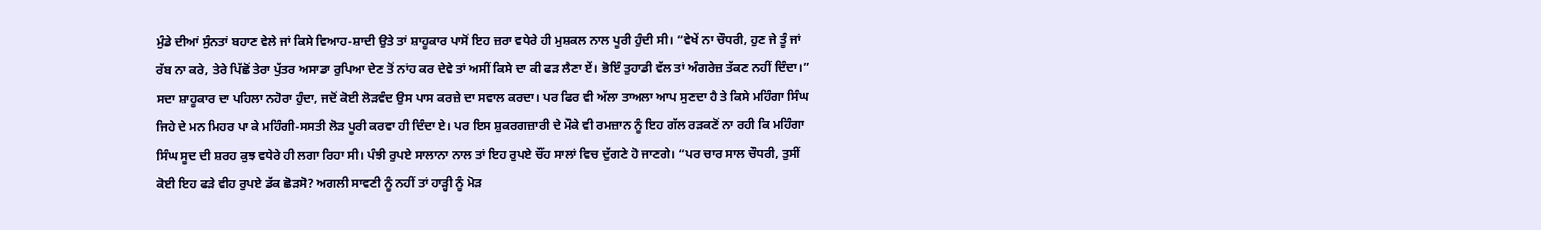ਮੁੰਡੇ ਦੀਆਂ ਸੁੰਨਤਾਂ ਬਹਾਣ ਵੇਲੇ ਜਾਂ ਕਿਸੇ ਵਿਆਹ-ਸ਼ਾਦੀ ਉਤੇ ਤਾਂ ਸ਼ਾਹੂਕਾਰ ਪਾਸੋਂ ਇਹ ਜ਼ਰਾ ਵਧੇਰੇ ਹੀ ਮੁਸ਼ਕਲ ਨਾਲ ਪੂਰੀ ਹੁੰਦੀ ਸੀ। “ਵੇਖੇਂ ਨਾ ਚੌਧਰੀ, ਹੁਣ ਜੇ ਤੂੰ ਜਾਂ ਰੱਬ ਨਾ ਕਰੇ, ਤੇਰੇ ਪਿੱਛੋਂ ਤੇਰਾ ਪੁੱਤਰ ਅਸਾਡਾ ਰੁਪਿਆ ਦੇਣ ਤੋਂ ਨਾਂਹ ਕਰ ਦੇਵੇ ਤਾਂ ਅਸੀਂ ਕਿਸੇ ਦਾ ਕੀ ਫੜ ਲੈਣਾ ਏਂ। ਭੋਇੰ ਤੁਹਾਡੀ ਵੱਲ ਤਾਂ ਅੰਗਰੇਜ਼ ਤੱਕਣ ਨਹੀਂ ਦਿੰਦਾ।” ਸਦਾ ਸ਼ਾਹੂਕਾਰ ਦਾ ਪਹਿਲਾ ਨਹੋਰਾ ਹੁੰਦਾ, ਜਦੋਂ ਕੋਈ ਲੋੜਵੰਦ ਉਸ ਪਾਸ ਕਰਜ਼ੇ ਦਾ ਸਵਾਲ ਕਰਦਾ। ਪਰ ਫਿਰ ਵੀ ਅੱਲਾ ਤਾਅਲਾ ਆਪ ਸੁਣਦਾ ਹੈ ਤੇ ਕਿਸੇ ਮਹਿੰਗਾ ਸਿੰਘ ਜਿਹੇ ਦੇ ਮਨ ਮਿਹਰ ਪਾ ਕੇ ਮਹਿੰਗੀ-ਸਸਤੀ ਲੋੜ ਪੂਰੀ ਕਰਵਾ ਹੀ ਦਿੰਦਾ ਏ। ਪਰ ਇਸ ਸ਼ੁਕਰਗਜ਼ਾਰੀ ਦੇ ਮੌਕੇ ਵੀ ਰਮਜ਼ਾਨ ਨੂੰ ਇਹ ਗੱਲ ਰੜਕਣੋਂ ਨਾ ਰਹੀ ਕਿ ਮਹਿੰਗਾ ਸਿੰਘ ਸੂਦ ਦੀ ਸ਼ਰਹ ਕੁਝ ਵਧੇਰੇ ਹੀ ਲਗਾ ਰਿਹਾ ਸੀ। ਪੰਝੀ ਰੁਪਏ ਸਾਲਾਨਾ ਨਾਲ ਤਾਂ ਇਹ ਰੁਪਏ ਚੌਂਹ ਸਾਲਾਂ ਵਿਚ ਦੁੱਗਣੇ ਹੋ ਜਾਣਗੇ। “ਪਰ ਚਾਰ ਸਾਲ ਚੌਧਰੀ, ਤੁਸੀਂ ਕੋਈ ਇਹ ਫੜੇ ਵੀਹ ਰੁਪਏ ਡੱਕ ਛੋੜਸੋ? ਅਗਲੀ ਸਾਵਣੀ ਨੂੰ ਨਹੀਂ ਤਾਂ ਹਾੜ੍ਹੀ ਨੂੰ ਮੋੜ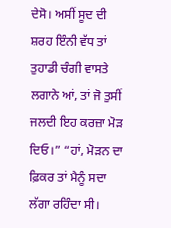ਦੇਸੋ। ਅਸੀਂ ਸੂਦ ਦੀ ਸ਼ਰਹ ਇੰਨੀ ਵੱਧ ਤਾਂ ਤੁਹਾਡੀ ਚੰਗੀ ਵਾਸਤੇ ਲਗਾਨੇ ਆਂ, ਤਾਂ ਜੋ ਤੁਸੀਂ ਜਲਦੀ ਇਹ ਕਰਜ਼ਾ ਮੋੜ ਦਿਓ।” “ਹਾਂ, ਮੋੜਨ ਦਾ ਫ਼ਿਕਰ ਤਾਂ ਮੈਨੂੰ ਸਦਾ ਲੱਗਾ ਰਹਿੰਦਾ ਸੀ।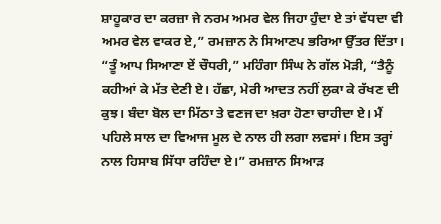ਸ਼ਾਹੂਕਾਰ ਦਾ ਕਰਜ਼ਾ ਜੇ ਨਰਮ ਅਮਰ ਵੇਲ ਜਿਹਾ ਹੁੰਦਾ ਏ ਤਾਂ ਵੱਧਦਾ ਵੀ ਅਮਰ ਵੇਲ ਵਾਕਰ ਏ,” ਰਮਜ਼ਾਨ ਨੇ ਸਿਆਣਪ ਭਰਿਆ ਉੱਤਰ ਦਿੱਤਾ। “ਤੂੰ ਆਪ ਸਿਆਣਾ ਏਂ ਚੌਧਰੀ,” ਮਹਿੰਗਾ ਸਿੰਘ ਨੇ ਗੱਲ ਮੋੜੀ, “ਤੈਨੂੰ ਕਹੀਆਂ ਕੇ ਮੱਤ ਦੇਣੀ ਏ। ਹੱਛਾ, ਮੇਰੀ ਆਦਤ ਨਹੀਂ ਲੁਕਾ ਕੇ ਰੱਖਣ ਦੀ ਕੁਝ। ਬੰਦਾ ਬੋਲ ਦਾ ਮਿੱਠਾ ਤੇ ਵਣਜ ਦਾ ਖ਼ਰਾ ਹੋਣਾ ਚਾਹੀਦਾ ਏ। ਮੈਂ ਪਹਿਲੇ ਸਾਲ ਦਾ ਵਿਆਜ ਮੂਲ ਦੇ ਨਾਲ ਹੀ ਲਗਾ ਲਵਸਾਂ। ਇਸ ਤਰ੍ਹਾਂ ਨਾਲ ਹਿਸਾਬ ਸਿੱਧਾ ਰਹਿੰਦਾ ਏ।” ਰਮਜ਼ਾਨ ਸਿਆੜ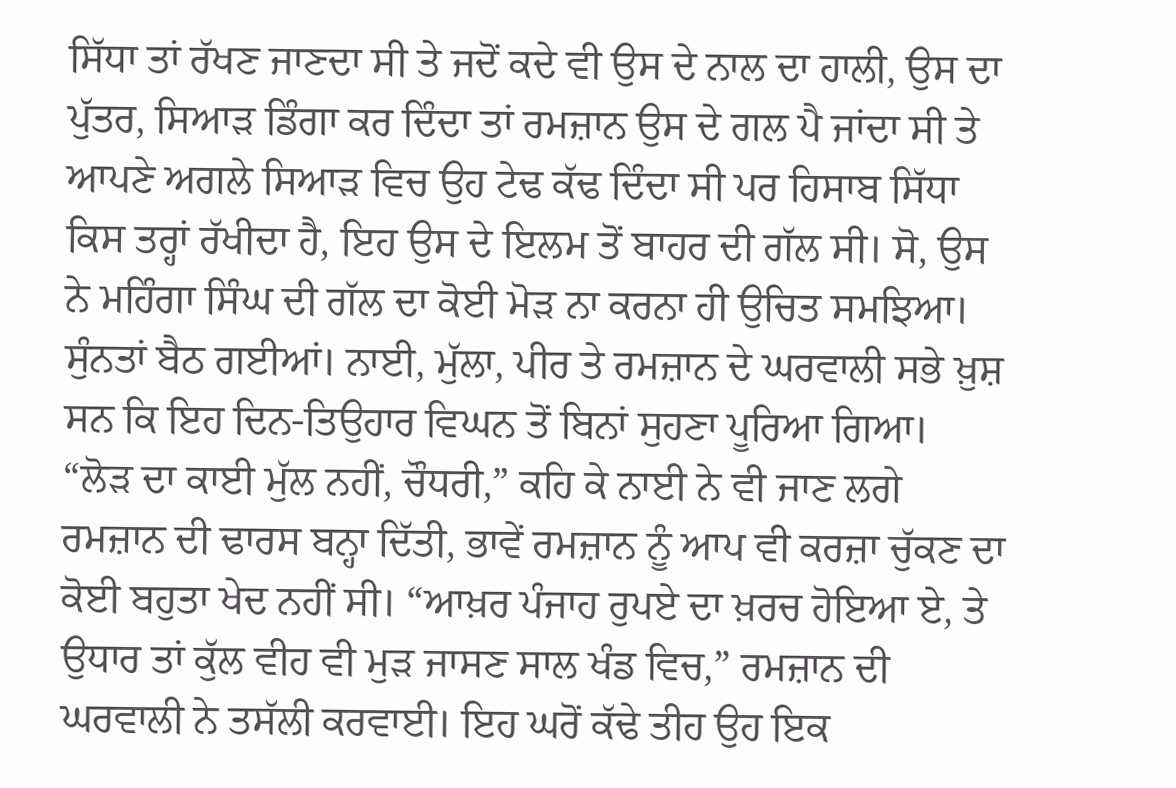ਸਿੱਧਾ ਤਾਂ ਰੱਖਣ ਜਾਣਦਾ ਸੀ ਤੇ ਜਦੋਂ ਕਦੇ ਵੀ ਉਸ ਦੇ ਨਾਲ ਦਾ ਹਾਲੀ, ਉਸ ਦਾ ਪੁੱਤਰ, ਸਿਆੜ ਡਿੰਗਾ ਕਰ ਦਿੰਦਾ ਤਾਂ ਰਮਜ਼ਾਨ ਉਸ ਦੇ ਗਲ ਪੈ ਜਾਂਦਾ ਸੀ ਤੇ ਆਪਣੇ ਅਗਲੇ ਸਿਆੜ ਵਿਚ ਉਹ ਟੇਢ ਕੱਢ ਦਿੰਦਾ ਸੀ ਪਰ ਹਿਸਾਬ ਸਿੱਧਾ ਕਿਸ ਤਰ੍ਹਾਂ ਰੱਖੀਦਾ ਹੈ, ਇਹ ਉਸ ਦੇ ਇਲਮ ਤੋਂ ਬਾਹਰ ਦੀ ਗੱਲ ਸੀ। ਸੋ, ਉਸ ਨੇ ਮਹਿੰਗਾ ਸਿੰਘ ਦੀ ਗੱਲ ਦਾ ਕੋਈ ਮੋੜ ਨਾ ਕਰਨਾ ਹੀ ਉਚਿਤ ਸਮਝਿਆ। ਸੁੰਨਤਾਂ ਬੈਠ ਗਈਆਂ। ਨਾਈ, ਮੁੱਲਾ, ਪੀਰ ਤੇ ਰਮਜ਼ਾਨ ਦੇ ਘਰਵਾਲੀ ਸਭੇ ਖ਼ੁਸ਼ ਸਨ ਕਿ ਇਹ ਦਿਨ-ਤਿਉਹਾਰ ਵਿਘਨ ਤੋਂ ਬਿਨਾਂ ਸੁਹਣਾ ਪੂਰਿਆ ਗਿਆ। “ਲੋੜ ਦਾ ਕਾਈ ਮੁੱਲ ਨਹੀਂ, ਚੌਧਰੀ,” ਕਹਿ ਕੇ ਨਾਈ ਨੇ ਵੀ ਜਾਣ ਲਗੇ ਰਮਜ਼ਾਨ ਦੀ ਢਾਰਸ ਬਨ੍ਹਾ ਦਿੱਤੀ, ਭਾਵੇਂ ਰਮਜ਼ਾਨ ਨੂੰ ਆਪ ਵੀ ਕਰਜ਼ਾ ਚੁੱਕਣ ਦਾ ਕੋਈ ਬਹੁਤਾ ਖੇਦ ਨਹੀਂ ਸੀ। “ਆਖ਼ਰ ਪੰਜਾਹ ਰੁਪਏ ਦਾ ਖ਼ਰਚ ਹੋਇਆ ਏ, ਤੇ ਉਧਾਰ ਤਾਂ ਕੁੱਲ ਵੀਹ ਵੀ ਮੁੜ ਜਾਸਣ ਸਾਲ ਖੰਡ ਵਿਚ,” ਰਮਜ਼ਾਨ ਦੀ ਘਰਵਾਲੀ ਨੇ ਤਸੱਲੀ ਕਰਵਾਈ। ਇਹ ਘਰੋਂ ਕੱਢੇ ਤੀਹ ਉਹ ਇਕ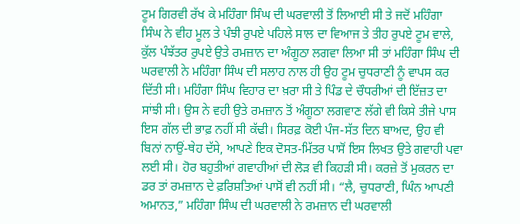ਟੂਮ ਗਿਰਵੀ ਰੱਖ ਕੇ ਮਹਿੰਗਾ ਸਿੰਘ ਦੀ ਘਰਵਾਲੀ ਤੋਂ ਲਿਆਈ ਸੀ ਤੇ ਜਦੋਂ ਮਹਿੰਗਾ ਸਿੰਘ ਨੇ ਵੀਹ ਮੂਲ ਤੇ ਪੰਝੀ ਰੁਪਏ ਪਹਿਲੇ ਸਾਲ ਦਾ ਵਿਆਜ ਤੇ ਤੀਹ ਰੁਪਏ ਟੂਮ ਵਾਲੇ, ਕੁੱਲ ਪੰਝੱਤਰ ਰੁਪਏ ਉਤੇ ਰਮਜ਼ਾਨ ਦਾ ਅੰਗੂਠਾ ਲਗਵਾ ਲਿਆ ਸੀ ਤਾਂ ਮਹਿੰਗਾ ਸਿੰਘ ਦੀ ਘਰਵਾਲੀ ਨੇ ਮਹਿੰਗਾ ਸਿੰਘ ਦੀ ਸਲਾਹ ਨਾਲ ਹੀ ਉਹ ਟੂਮ ਚੁਧਰਾਣੀ ਨੂੰ ਵਾਪਸ ਕਰ ਦਿੱਤੀ ਸੀ। ਮਹਿੰਗਾ ਸਿੰਘ ਵਿਹਾਰ ਦਾ ਖ਼ਰਾ ਸੀ ਤੇ ਪਿੰਡ ਦੇ ਚੌਧਰੀਆਂ ਦੀ ਇੱਜ਼ਤ ਦਾ ਸਾਂਝੀ ਸੀ। ਉਸ ਨੇ ਵਹੀ ਉਤੇ ਰਮਜ਼ਾਨ ਤੋਂ ਅੰਗੂਠਾ ਲਗਵਾਣ ਲੱਗੇ ਵੀ ਕਿਸੇ ਤੀਜੇ ਪਾਸ ਇਸ ਗੱਲ ਦੀ ਭਾਫ਼ ਨਹੀਂ ਸੀ ਕੱਢੀ। ਸਿਰਫ਼ ਕੋਈ ਪੰਜ-ਸੱਤ ਦਿਨ ਬਾਅਦ, ਉਹ ਵੀ ਬਿਨਾਂ ਨਾਉਂ-ਥੇਹ ਦੱਸੇ, ਆਪਣੇ ਇਕ ਦੋਸਤ-ਮਿੱਤਰ ਪਾਸੋਂ ਇਸ ਲਿਖਤ ਉਤੇ ਗਵਾਹੀ ਪਵਾ ਲਈ ਸੀ। ਹੋਰ ਬਹੁਤੀਆਂ ਗਵਾਹੀਆਂ ਦੀ ਲੋੜ ਵੀ ਕਿਹੜੀ ਸੀ। ਕਰਜ਼ੇ ਤੋਂ ਮੁਕਰਨ ਦਾ ਡਰ ਤਾਂ ਰਮਜ਼ਾਨ ਦੇ ਫ਼ਰਿਸ਼ਤਿਆਂ ਪਾਸੋਂ ਵੀ ਨਹੀਂ ਸੀ। “ਲੈ, ਚੁਧਰਾਣੀ, ਘਿੰਨ ਆਪਣੀ ਅਮਾਨਤ,” ਮਹਿੰਗਾ ਸਿੰਘ ਦੀ ਘਰਵਾਲੀ ਨੇ ਰਮਜ਼ਾਨ ਦੀ ਘਰਵਾਲੀ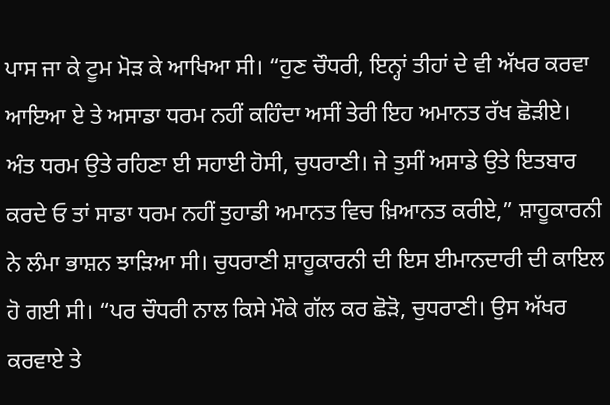ਪਾਸ ਜਾ ਕੇ ਟੂਮ ਮੋੜ ਕੇ ਆਖਿਆ ਸੀ। “ਹੁਣ ਚੌਧਰੀ, ਇਨ੍ਹਾਂ ਤੀਹਾਂ ਦੇ ਵੀ ਅੱਖਰ ਕਰਵਾ ਆਇਆ ਏ ਤੇ ਅਸਾਡਾ ਧਰਮ ਨਹੀਂ ਕਹਿੰਦਾ ਅਸੀਂ ਤੇਰੀ ਇਹ ਅਮਾਨਤ ਰੱਖ ਛੋੜੀਏ। ਅੰਤ ਧਰਮ ਉਤੇ ਰਹਿਣਾ ਈ ਸਹਾਈ ਹੋਸੀ, ਚੁਧਰਾਣੀ। ਜੇ ਤੁਸੀਂ ਅਸਾਡੇ ਉਤੇ ਇਤਬਾਰ ਕਰਦੇ ਓ ਤਾਂ ਸਾਡਾ ਧਰਮ ਨਹੀਂ ਤੁਹਾਡੀ ਅਮਾਨਤ ਵਿਚ ਖ਼ਿਆਨਤ ਕਰੀਏ,” ਸ਼ਾਹੂਕਾਰਨੀ ਨੇ ਲੰਮਾ ਭਾਸ਼ਨ ਝਾੜਿਆ ਸੀ। ਚੁਧਰਾਣੀ ਸ਼ਾਹੂਕਾਰਨੀ ਦੀ ਇਸ ਈਮਾਨਦਾਰੀ ਦੀ ਕਾਇਲ ਹੋ ਗਈ ਸੀ। “ਪਰ ਚੌਧਰੀ ਨਾਲ ਕਿਸੇ ਮੌਕੇ ਗੱਲ ਕਰ ਛੋੜੋ, ਚੁਧਰਾਣੀ। ਉਸ ਅੱਖਰ ਕਰਵਾਏ ਤੇ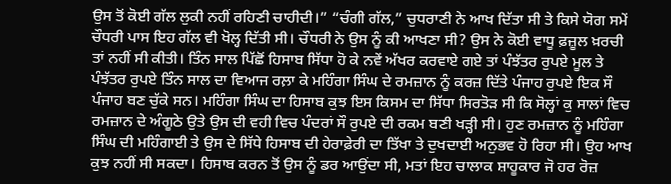ਉਸ ਤੋਂ ਕੋਈ ਗੱਲ ਲੁਕੀ ਨਹੀਂ ਰਹਿਣੀ ਚਾਹੀਦੀ।” “ਚੰਗੀ ਗੱਲ,” ਚੁਧਰਾਣੀ ਨੇ ਆਖ ਦਿੱਤਾ ਸੀ ਤੇ ਕਿਸੇ ਯੋਗ ਸਮੇਂ ਚੌਧਰੀ ਪਾਸ ਇਹ ਗੱਲ ਵੀ ਖੋਲ੍ਹ ਦਿੱਤੀ ਸੀ। ਚੌਧਰੀ ਨੇ ਉਸ ਨੂੰ ਕੀ ਆਖਣਾ ਸੀ? ਉਸ ਨੇ ਕੋਈ ਵਾਧੂ ਫ਼ਜ਼ੂਲ ਖ਼ਰਚੀ ਤਾਂ ਨਹੀਂ ਸੀ ਕੀਤੀ। ਤਿੰਨ ਸਾਲ ਪਿੱਛੋਂ ਹਿਸਾਬ ਸਿੱਧਾ ਹੋ ਕੇ ਨਵੇਂ ਅੱਖਰ ਕਰਵਾਏ ਗਏ ਤਾਂ ਪੰਝੱਤਰ ਰੁਪਏ ਮੂਲ ਤੇ ਪੰਝੱਤਰ ਰੁਪਏ ਤਿੰਨ ਸਾਲ ਦਾ ਵਿਆਜ ਰਲ਼ਾ ਕੇ ਮਹਿੰਗਾ ਸਿੰਘ ਦੇ ਰਮਜ਼ਾਨ ਨੂੰ ਕਰਜ਼ ਦਿੱਤੇ ਪੰਜਾਹ ਰੁਪਏ ਇਕ ਸੌ ਪੰਜਾਹ ਬਣ ਚੁੱਕੇ ਸਨ। ਮਹਿੰਗਾ ਸਿੰਘ ਦਾ ਹਿਸਾਬ ਕੁਝ ਇਸ ਕਿਸਮ ਦਾ ਸਿੱਧਾ ਸਿਰਤੋੜ ਸੀ ਕਿ ਸੋਲ੍ਹਾਂ ਕੁ ਸਾਲਾਂ ਵਿਚ ਰਮਜ਼ਾਨ ਦੇ ਅੰਗੂਠੇ ਉਤੇ ਉਸ ਦੀ ਵਹੀ ਵਿਚ ਪੰਦਰਾਂ ਸੌ ਰੁਪਏ ਦੀ ਰਕਮ ਬਣੀ ਖੜ੍ਹੀ ਸੀ। ਹੁਣ ਰਮਜ਼ਾਨ ਨੂੰ ਮਹਿੰਗਾ ਸਿੰਘ ਦੀ ਮਹਿੰਗਾਈ ਤੇ ਉਸ ਦੇ ਸਿੱਧੇ ਹਿਸਾਬ ਦੀ ਹੇਰਾਫ਼ੇਰੀ ਦਾ ਤਿੱਖਾ ਤੇ ਦੁਖਦਾਈ ਅਨੁਭਵ ਹੋ ਰਿਹਾ ਸੀ। ਉਹ ਆਖ ਕੁਝ ਨਹੀਂ ਸੀ ਸਕਦਾ। ਹਿਸਾਬ ਕਰਨ ਤੋਂ ਉਸ ਨੂੰ ਡਰ ਆਉਂਦਾ ਸੀ, ਮਤਾਂ ਇਹ ਚਾਲਾਕ ਸ਼ਾਹੂਕਾਰ ਜੋ ਹਰ ਰੋਜ਼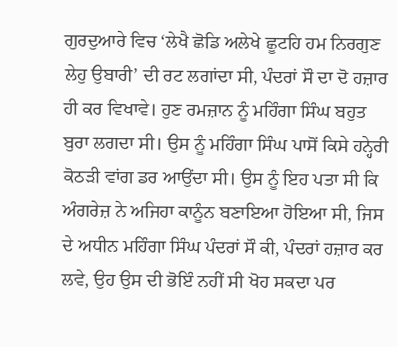ਗੁਰਦੁਆਰੇ ਵਿਚ ‘ਲੇਖੈ ਛੋਡਿ ਅਲੇਖੇ ਛੂਟਹਿ ਹਮ ਨਿਰਗੁਣ ਲੇਹੁ ਉਬਾਰੀ’ ਦੀ ਰਟ ਲਗਾਂਦਾ ਸੀ, ਪੰਦਰਾਂ ਸੌ ਦਾ ਦੋ ਹਜ਼ਾਰ ਹੀ ਕਰ ਵਿਖਾਵੇ। ਹੁਣ ਰਮਜ਼ਾਨ ਨੂੰ ਮਹਿੰਗਾ ਸਿੰਘ ਬਹੁਤ ਬੁਰਾ ਲਗਦਾ ਸੀ। ਉਸ ਨੂੰ ਮਹਿੰਗਾ ਸਿੰਘ ਪਾਸੋਂ ਕਿਸੇ ਹਨ੍ਹੇਰੀ ਕੋਠੜੀ ਵਾਂਗ ਡਰ ਆਉਂਦਾ ਸੀ। ਉਸ ਨੂੰ ਇਹ ਪਤਾ ਸੀ ਕਿ ਅੰਗਰੇਜ਼ ਨੇ ਅਜਿਹਾ ਕਾਨੂੰਨ ਬਣਾਇਆ ਹੋਇਆ ਸੀ, ਜਿਸ ਦੇ ਅਧੀਨ ਮਹਿੰਗਾ ਸਿੰਘ ਪੰਦਰਾਂ ਸੌ ਕੀ, ਪੰਦਰਾਂ ਹਜ਼ਾਰ ਕਰ ਲਵੇ, ਉਹ ਉਸ ਦੀ ਭੋਇੰ ਨਹੀਂ ਸੀ ਖੋਹ ਸਕਦਾ ਪਰ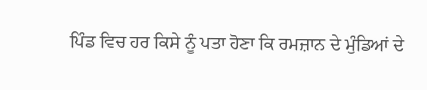ਪਿੰਡ ਵਿਚ ਹਰ ਕਿਸੇ ਨੂੰ ਪਤਾ ਹੋਣਾ ਕਿ ਰਮਜ਼ਾਨ ਦੇ ਮੁੰਡਿਆਂ ਦੇ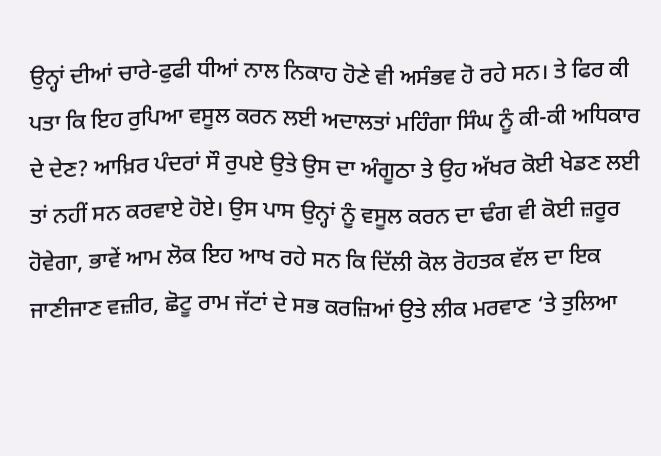ਉਨ੍ਹਾਂ ਦੀਆਂ ਚਾਰੇ-ਫੁਫੀ ਧੀਆਂ ਨਾਲ ਨਿਕਾਹ ਹੋਣੇ ਵੀ ਅਸੰਭਵ ਹੋ ਰਹੇ ਸਨ। ਤੇ ਫਿਰ ਕੀ ਪਤਾ ਕਿ ਇਹ ਰੁਪਿਆ ਵਸੂਲ ਕਰਨ ਲਈ ਅਦਾਲਤਾਂ ਮਹਿੰਗਾ ਸਿੰਘ ਨੂੰ ਕੀ-ਕੀ ਅਧਿਕਾਰ ਦੇ ਦੇਣ? ਆਖ਼ਿਰ ਪੰਦਰਾਂ ਸੌ ਰੁਪਏ ਉਤੇ ਉਸ ਦਾ ਅੰਗੂਠਾ ਤੇ ਉਹ ਅੱਖਰ ਕੋਈ ਖੇਡਣ ਲਈ ਤਾਂ ਨਹੀਂ ਸਨ ਕਰਵਾਏ ਹੋਏ। ਉਸ ਪਾਸ ਉਨ੍ਹਾਂ ਨੂੰ ਵਸੂਲ ਕਰਨ ਦਾ ਢੰਗ ਵੀ ਕੋਈ ਜ਼ਰੂਰ ਹੋਵੇਗਾ, ਭਾਵੇਂ ਆਮ ਲੋਕ ਇਹ ਆਖ ਰਹੇ ਸਨ ਕਿ ਦਿੱਲੀ ਕੋਲ ਰੋਹਤਕ ਵੱਲ ਦਾ ਇਕ ਜਾਣੀਜਾਣ ਵਜ਼ੀਰ, ਛੋਟੂ ਰਾਮ ਜੱਟਾਂ ਦੇ ਸਭ ਕਰਜ਼ਿਆਂ ਉਤੇ ਲੀਕ ਮਰਵਾਣ ‘ਤੇ ਤੁਲਿਆ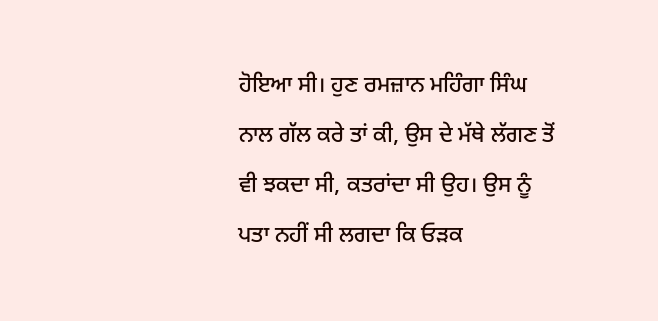ਹੋਇਆ ਸੀ। ਹੁਣ ਰਮਜ਼ਾਨ ਮਹਿੰਗਾ ਸਿੰਘ ਨਾਲ ਗੱਲ ਕਰੇ ਤਾਂ ਕੀ, ਉਸ ਦੇ ਮੱਥੇ ਲੱਗਣ ਤੋਂ ਵੀ ਝਕਦਾ ਸੀ, ਕਤਰਾਂਦਾ ਸੀ ਉਹ। ਉਸ ਨੂੰ ਪਤਾ ਨਹੀਂ ਸੀ ਲਗਦਾ ਕਿ ਓੜਕ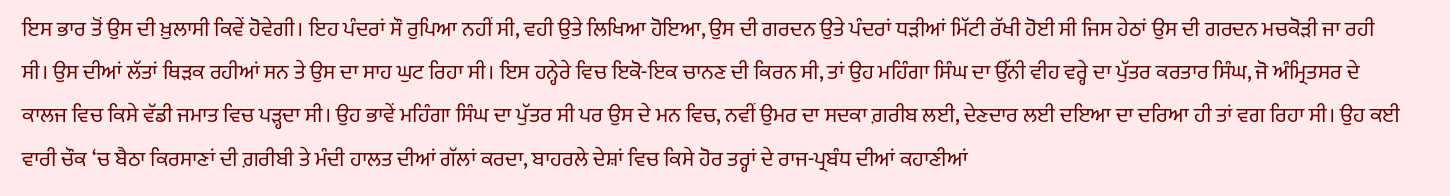ਇਸ ਭਾਰ ਤੋਂ ਉਸ ਦੀ ਖ਼ੁਲਾਸੀ ਕਿਵੇਂ ਹੋਵੇਗੀ। ਇਹ ਪੰਦਰਾਂ ਸੌ ਰੁਪਿਆ ਨਹੀਂ ਸੀ, ਵਹੀ ਉਤੇ ਲਿਖਿਆ ਹੋਇਆ, ਉਸ ਦੀ ਗਰਦਨ ਉਤੇ ਪੰਦਰਾਂ ਧੜੀਆਂ ਮਿੱਟੀ ਰੱਖੀ ਹੋਈ ਸੀ ਜਿਸ ਹੇਠਾਂ ਉਸ ਦੀ ਗਰਦਨ ਮਚਕੋੜੀ ਜਾ ਰਹੀ ਸੀ। ਉਸ ਦੀਆਂ ਲੱਤਾਂ ਥਿੜਕ ਰਹੀਆਂ ਸਨ ਤੇ ਉਸ ਦਾ ਸਾਹ ਘੁਟ ਰਿਹਾ ਸੀ। ਇਸ ਹਨ੍ਹੇਰੇ ਵਿਚ ਇਕੋ-ਇਕ ਚਾਨਣ ਦੀ ਕਿਰਨ ਸੀ, ਤਾਂ ਉਹ ਮਹਿੰਗਾ ਸਿੰਘ ਦਾ ਉੱਨੀ ਵੀਹ ਵਰ੍ਹੇ ਦਾ ਪੁੱਤਰ ਕਰਤਾਰ ਸਿੰਘ, ਜੋ ਅੰਮ੍ਰਿਤਸਰ ਦੇ ਕਾਲਜ ਵਿਚ ਕਿਸੇ ਵੱਡੀ ਜਮਾਤ ਵਿਚ ਪੜ੍ਹਦਾ ਸੀ। ਉਹ ਭਾਵੇਂ ਮਹਿੰਗਾ ਸਿੰਘ ਦਾ ਪੁੱਤਰ ਸੀ ਪਰ ਉਸ ਦੇ ਮਨ ਵਿਚ, ਨਵੀਂ ਉਮਰ ਦਾ ਸਦਕਾ ਗ਼ਰੀਬ ਲਈ, ਦੇਣਦਾਰ ਲਈ ਦਇਆ ਦਾ ਦਰਿਆ ਹੀ ਤਾਂ ਵਗ ਰਿਹਾ ਸੀ। ਉਹ ਕਈ ਵਾਰੀ ਚੌਕ ‘ਚ ਬੈਠਾ ਕਿਰਸਾਣਾਂ ਦੀ ਗ਼ਰੀਬੀ ਤੇ ਮੰਦੀ ਹਾਲਤ ਦੀਆਂ ਗੱਲਾਂ ਕਰਦਾ, ਬਾਹਰਲੇ ਦੇਸ਼ਾਂ ਵਿਚ ਕਿਸੇ ਹੋਰ ਤਰ੍ਹਾਂ ਦੇ ਰਾਜ-ਪ੍ਰਬੰਧ ਦੀਆਂ ਕਹਾਣੀਆਂ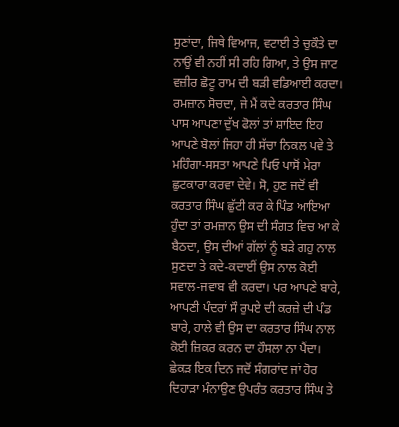ਸੁਣਾਂਦਾ, ਜਿਥੇ ਵਿਆਜ, ਵਟਾਈ ਤੇ ਚੁਕੌਤੇ ਦਾ ਨਾਉਂ ਵੀ ਨਹੀਂ ਸੀ ਰਹਿ ਗਿਆ, ਤੇ ਉਸ ਜਾਟ ਵਜ਼ੀਰ ਛੋਟੂ ਰਾਮ ਦੀ ਬੜੀ ਵਡਿਆਈ ਕਰਦਾ। ਰਮਜ਼ਾਨ ਸੋਚਦਾ, ਜੇ ਮੈਂ ਕਦੇ ਕਰਤਾਰ ਸਿੰਘ ਪਾਸ ਆਪਣਾ ਦੁੱਖ ਫੋਲਾਂ ਤਾਂ ਸ਼ਾਇਦ ਇਹ ਆਪਣੇ ਬੋਲਾਂ ਜਿਹਾ ਹੀ ਸੱਚਾ ਨਿਕਲ ਪਵੇ ਤੇ ਮਹਿੰਗਾ-ਸਸਤਾ ਆਪਣੇ ਪਿਓ ਪਾਸੋਂ ਮੇਰਾ ਛੁਟਕਾਰਾ ਕਰਵਾ ਦੇਵੇ। ਸੋ, ਹੁਣ ਜਦੋਂ ਵੀ ਕਰਤਾਰ ਸਿੰਘ ਛੁੱਟੀ ਕਰ ਕੇ ਪਿੰਡ ਆਇਆ ਹੁੰਦਾ ਤਾਂ ਰਮਜ਼ਾਨ ਉਸ ਦੀ ਸੰਗਤ ਵਿਚ ਆ ਕੇ ਬੈਠਦਾ, ਉਸ ਦੀਆਂ ਗੱਲਾਂ ਨੂੰ ਬੜੇ ਗਹੁ ਨਾਲ ਸੁਣਦਾ ਤੇ ਕਦੇ-ਕਦਾਈਂ ਉਸ ਨਾਲ ਕੋਈ ਸਵਾਲ-ਜਵਾਬ ਵੀ ਕਰਦਾ। ਪਰ ਆਪਣੇ ਬਾਰੇ, ਆਪਣੀ ਪੰਦਰਾਂ ਸੌ ਰੁਪਏ ਦੀ ਕਰਜ਼ੇ ਦੀ ਪੰਡ ਬਾਰੇ, ਹਾਲੇ ਵੀ ਉਸ ਦਾ ਕਰਤਾਰ ਸਿੰਘ ਨਾਲ ਕੋਈ ਜ਼ਿਕਰ ਕਰਨ ਦਾ ਹੌਸਲਾ ਨਾ ਪੈਂਦਾ। ਛੇਕੜ ਇਕ ਦਿਨ ਜਦੋਂ ਸੰਗਰਾਂਦ ਜਾਂ ਹੋਰ ਦਿਹਾੜਾ ਮੰਨਾਉਣ ਉਪਰੰਤ ਕਰਤਾਰ ਸਿੰਘ ਤੇ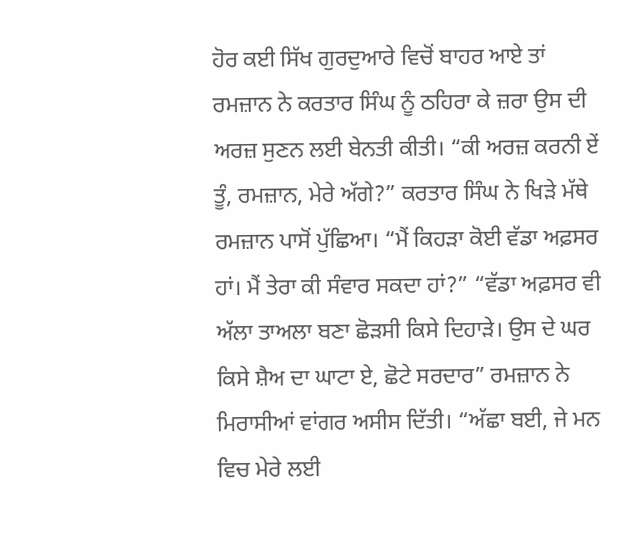ਹੋਰ ਕਈ ਸਿੱਖ ਗੁਰਦੁਆਰੇ ਵਿਚੋਂ ਬਾਹਰ ਆਏ ਤਾਂ ਰਮਜ਼ਾਨ ਨੇ ਕਰਤਾਰ ਸਿੰਘ ਨੂੰ ਠਹਿਰਾ ਕੇ ਜ਼ਰਾ ਉਸ ਦੀ ਅਰਜ਼ ਸੁਣਨ ਲਈ ਬੇਨਤੀ ਕੀਤੀ। “ਕੀ ਅਰਜ਼ ਕਰਨੀ ਏਂ ਤੂੰ, ਰਮਜ਼ਾਨ, ਮੇਰੇ ਅੱਗੇ?” ਕਰਤਾਰ ਸਿੰਘ ਨੇ ਖਿੜੇ ਮੱਥੇ ਰਮਜ਼ਾਨ ਪਾਸੋਂ ਪੁੱਛਿਆ। “ਮੈਂ ਕਿਹੜਾ ਕੋਈ ਵੱਡਾ ਅਫ਼ਸਰ ਹਾਂ। ਮੈਂ ਤੇਰਾ ਕੀ ਸੰਵਾਰ ਸਕਦਾ ਹਾਂ?” “ਵੱਡਾ ਅਫ਼ਸਰ ਵੀ ਅੱਲਾ ਤਾਅਲਾ ਬਣਾ ਛੋੜਸੀ ਕਿਸੇ ਦਿਹਾੜੇ। ਉਸ ਦੇ ਘਰ ਕਿਸੇ ਸ਼ੈਅ ਦਾ ਘਾਟਾ ਏ, ਛੋਟੇ ਸਰਦਾਰ” ਰਮਜ਼ਾਨ ਨੇ ਮਿਰਾਸੀਆਂ ਵਾਂਗਰ ਅਸੀਸ ਦਿੱਤੀ। “ਅੱਛਾ ਬਈ, ਜੇ ਮਨ ਵਿਚ ਮੇਰੇ ਲਈ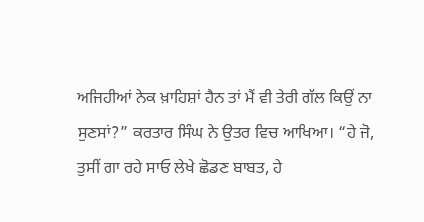ਅਜਿਹੀਆਂ ਨੇਕ ਖ਼ਾਹਿਸ਼ਾਂ ਹੈਨ ਤਾਂ ਮੈਂ ਵੀ ਤੇਰੀ ਗੱਲ ਕਿਉਂ ਨਾ ਸੁਣਸਾਂ?” ਕਰਤਾਰ ਸਿੰਘ ਨੇ ਉਤਰ ਵਿਚ ਆਖਿਆ। “ਹੇ ਜੋ, ਤੁਸੀਂ ਗਾ ਰਹੇ ਸਾਓ ਲੇਖੇ ਛੋਡਣ ਬਾਬਤ, ਹੇ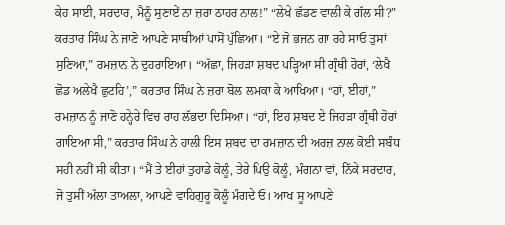ਕੇਹ ਸਾਈ, ਸਰਦਾਰ, ਮੈਨੂੰ ਸੁਣਾਏਂ ਨਾ ਜ਼ਰਾ ਠਾਹਰ ਨਾਲ!” “ਲੇਖੇ ਛੱਡਣ ਵਾਲੀ ਕੇ ਗੱਲ ਸੀ?” ਕਰਤਾਰ ਸਿੰਘ ਨੇ ਜਾਣੋ ਆਪਣੇ ਸਾਥੀਆਂ ਪਾਸੋਂ ਪੁੱਛਿਆ। “ਏ ਜੋ ਭਜਨ ਗਾ ਰਹੇ ਸਾਓ ਤੁਸਾਂ ਸੁਣਿਆ,” ਰਮਜ਼ਾਨ ਨੇ ਦੁਹਰਾਇਆ। “ਅੱਛਾ, ਜਿਹੜਾ ਸ਼ਬਦ ਪੜ੍ਹਿਆ ਸੀ ਗ੍ਰੰਥੀ ਹੋਰਾਂ, ‘ਲੇਖੈ ਛੋਡ ਅਲੇਖੈ ਛੁਟਹਿ’,” ਕਰਤਾਰ ਸਿੰਘ ਨੇ ਜ਼ਰਾ ਬੋਲ ਲਮਕਾ ਕੇ ਆਖਿਆ। “ਹਾਂ, ਈਹਾਂ,” ਰਮਜ਼ਾਨ ਨੂੰ ਜਾਣੋ ਹਨ੍ਹੇਰੇ ਵਿਚ ਰਾਹ ਲੱਭਦਾ ਦਿਸਿਆ। “ਹਾਂ, ਇਹ ਸ਼ਬਦ ਏ ਜਿਹੜਾ ਗ੍ਰੰਥੀ ਹੋਰਾਂ ਗਾਇਆ ਸੀ,” ਕਰਤਾਰ ਸਿੰਘ ਨੇ ਹਾਲੀ ਇਸ ਸ਼ਬਦ ਦਾ ਰਮਜ਼ਾਨ ਦੀ ਅਰਜ਼ ਨਾਲ ਕੋਈ ਸਬੰਧ ਸਹੀ ਨਹੀਂ ਸੀ ਕੀਤਾ। “ਮੈਂ ਤੇ ਈਹਾਂ ਤੁਹਾਡੇ ਕੋਲੂੰ, ਤੇਰੇ ਪਿਉ ਕੋਲੂੰ, ਮੰਗਨਾ ਵਾਂ, ਨਿੱਕੇ ਸਰਦਾਰ, ਜੋ ਤੁਸੀਂ ਅੱਲਾ ਤਾਅਲਾ, ਆਪਣੇ ਵਾਹਿਗੁਰੂ ਕੋਲੂੰ ਮੰਗਦੇ ਓ। ਆਖ ਸੂ ਆਪਣੇ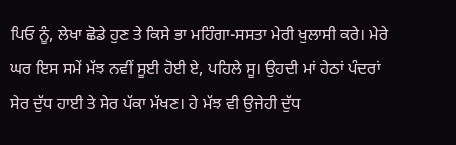ਪਿਓ ਨੂੰ, ਲੇਖਾ ਛੋਡੇ ਹੁਣ ਤੇ ਕਿਸੇ ਭਾ ਮਹਿੰਗਾ-ਸਸਤਾ ਮੇਰੀ ਖੁਲਾਸੀ ਕਰੇ। ਮੇਰੇ ਘਰ ਇਸ ਸਮੇਂ ਮੱਝ ਨਵੀਂ ਸੂਈ ਹੋਈ ਏ, ਪਹਿਲੇ ਸੂ। ਉਹਦੀ ਮਾਂ ਹੇਠਾਂ ਪੰਦਰਾਂ ਸੇਰ ਦੁੱਧ ਹਾਈ ਤੇ ਸੇਰ ਪੱਕਾ ਮੱਖਣ। ਹੇ ਮੱਝ ਵੀ ਉਜੇਹੀ ਦੁੱਧ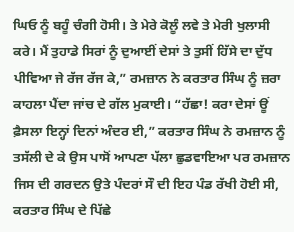ਘਿਓ ਨੂੰ ਬਹੂੰ ਚੰਗੀ ਹੋਸੀ। ਤੇ ਮੇਰੇ ਕੋਲੂੰ ਲਵੇ ਤੇ ਮੇਰੀ ਖੁਲਾਸੀ ਕਰੇ। ਮੈਂ ਤੁਹਾਡੇ ਸਿਰਾਂ ਨੂੰ ਦੁਆਈਂ ਦੇਸਾਂ ਤੇ ਤੁਸੀਂ ਹਿੱਸੇ ਦਾ ਦੁੱਧ ਪੀਵਿਆ ਜੇ ਰੱਜ ਰੱਜ ਕੇ,” ਰਮਜ਼ਾਨ ਨੇ ਕਰਤਾਰ ਸਿੰਘ ਨੂੰ ਜ਼ਰਾ ਕਾਹਲਾ ਪੈਂਦਾ ਜਾਂਚ ਦੇ ਗੱਲ ਮੁਕਾਈ। “ਹੱਛਾ! ਕਰਾ ਦੇਸਾਂ ਊਂ ਫ਼ੈਸਲਾ ਇਨ੍ਹਾਂ ਦਿਨਾਂ ਅੰਦਰ ਈ,” ਕਰਤਾਰ ਸਿੰਘ ਨੇ ਰਮਜ਼ਾਨ ਨੂੰ ਤਸੱਲੀ ਦੇ ਕੇ ਉਸ ਪਾਸੋਂ ਆਪਣਾ ਪੱਲਾ ਛੁਡਵਾਇਆ ਪਰ ਰਮਜ਼ਾਨ ਜਿਸ ਦੀ ਗਰਦਨ ਉਤੇ ਪੰਦਰਾਂ ਸੌ ਦੀ ਇਹ ਪੰਡ ਰੱਖੀ ਹੋਈ ਸੀ, ਕਰਤਾਰ ਸਿੰਘ ਦੇ ਪਿੱਛੇ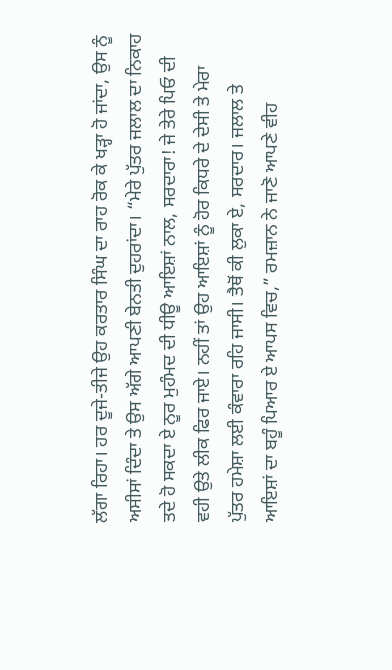ਲੱਗਾ ਰਿਹਾ। ਹਰ ਦੂਜੇ-ਤੀਜੇ ਉਹ ਕਰਤਾਰ ਸਿੰਘ ਦਾ ਰਾਹ ਰੋਕ ਕੇ ਖੜ੍ਹਾ ਹੋ ਜਾਂਦਾ, ਉਸ ਨੂੰ ਅਸੀਸਾਂ ਦਿੰਦਾ ਤੇ ਉਸ ਅੱਗੇ ਆਪਣੀ ਬੇਨਤੀ ਦੁਹਰਾਂਦਾ। “ਮੇਰੇ ਪੁੱਤਰ ਜਲਾਲ ਦਾ ਨਿਕਾਹ ਤਦੇ ਹੋ ਸਕਦਾ ਏ ਨੂਰ ਮੁਹੰਮਦ ਦੀ ਧੀਊ ਆਇਸ਼ਾਂ ਨਾਲ, ਸਰਦਾਰਾ! ਜੇ ਤੇਰੇ ਪਿਓ ਦੀ ਵਹੀ ਉਤੇ ਲੀਕ ਫਿਰ ਜਾਏ। ਨਹੀਂ ਤਾਂ ਉਹ ਆਇਸ਼ਾਂ ਨੂੰ ਹੋਰ ਕਿਧਰੇ ਦੇ ਦੇਸੀ ਤੇ ਮੇਰਾ ਪੁੱਤਰ ਹਮੇਸ਼ਾ ਲਈ ਕੰਵਾਰਾ ਰਹਿ ਜਾਸੀ। ਤੈਥੋਂ ਕੀ ਲੁਕਾ ਏ, ਸਰਦਾਰ। ਜਲਾਲ ਤੇ ਆਇਸ਼ਾਂ ਦਾ ਬਹੂੰ ਪਿਆਰ ਏ ਆਪਸ ਵਿਚ,” ਰਮਜ਼ਾਨ ਨੇ ਜਾਣੋ ਆਪਣੇ ਵੀਹ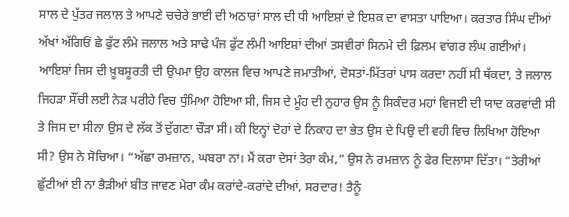ਸਾਲ ਦੇ ਪੁੱਤਰ ਜਲਾਲ ਤੇ ਆਪਣੇ ਚਚੇਰੇ ਭਾਈ ਦੀ ਅਠਾਰਾਂ ਸਾਲ ਦੀ ਧੀ ਆਇਸ਼ਾਂ ਦੇ ਇਸ਼ਕ ਦਾ ਵਾਸਤਾ ਪਾਇਆ। ਕਰਤਾਰ ਸਿੰਘ ਦੀਆਂ ਅੱਖਾਂ ਅੱਗਿਓਂ ਛੇ ਫੁੱਟ ਲੰਮੇ ਜਲਾਲ ਅਤੇ ਸਾਢੇ ਪੰਜ ਫੁੱਟ ਲੰਮੀ ਆਇਸ਼ਾਂ ਦੀਆਂ ਤਸਵੀਰਾਂ ਸਿਨਮੇ ਦੀ ਫ਼ਿਲਮ ਵਾਂਗਰ ਲੰਘ ਗਈਆਂ। ਆਇਸ਼ਾਂ ਜਿਸ ਦੀ ਖ਼ੂਬਸੂਰਤੀ ਦੀ ਉਪਮਾ ਉਹ ਕਾਲਜ ਵਿਚ ਆਪਣੇ ਜਮਾਤੀਆਂ, ਦੋਸਤਾਂ-ਮਿੱਤਰਾਂ ਪਾਸ ਕਰਦਾ ਨਹੀਂ ਸੀ ਥੱਕਦਾ, ਤੇ ਜਲਾਲ ਜਿਹੜਾ ਸੌਂਚੀ ਲਈ ਨੇੜ ਪਰੀਹੇ ਵਿਚ ਧੁੰਮਿਆ ਹੋਇਆ ਸੀ, ਜਿਸ ਦੇ ਮੂੰਹ ਦੀ ਨੁਹਾਰ ਉਸ ਨੂੰ ਸਿਕੰਦਰ ਮਹਾਂ ਵਿਜਈ ਦੀ ਯਾਦ ਕਰਵਾਂਦੀ ਸੀ ਤੇ ਜਿਸ ਦਾ ਸੀਨਾ ਉਸ ਦੇ ਲੱਕ ਤੋਂ ਦੁੱਗਣਾ ਚੌੜਾ ਸੀ। ਕੀ ਇਨ੍ਹਾਂ ਦੋਹਾਂ ਦੇ ਨਿਕਾਹ ਦਾ ਭੇਤ ਉਸ ਦੇ ਪਿਉ ਦੀ ਵਹੀ ਵਿਚ ਲਿਖਿਆ ਹੋਇਆ ਸੀ? ਉਸ ਨੇ ਸੋਚਿਆ। “ਅੱਛਾ ਰਮਜ਼ਾਨ, ਘਬਰਾ ਨਾ। ਮੈਂ ਕਰਾ ਦੇਸਾਂ ਤੇਰਾ ਕੰਮ,” ਉਸ ਨੇ ਰਮਜ਼ਾਨ ਨੂੰ ਫੇਰ ਦਿਲਾਸਾ ਦਿੱਤਾ। “ਤੇਰੀਆਂ ਛੁੱਟੀਆਂ ਈ ਨਾ ਭੈੜੀਆਂ ਬੀਤ ਜਾਵਣ ਮੇਰਾ ਕੰਮ ਕਰਾਂਦੇ-ਕਰਾਂਦੇ ਦੀਆਂ, ਸਰਦਾਰ! ਤੈਨੂੰ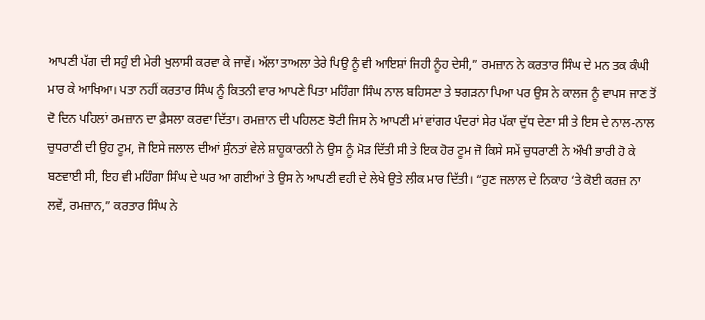ਆਪਣੀ ਪੱਗ ਦੀ ਸਹੁੰ ਈ ਮੇਰੀ ਖੁਲਾਸੀ ਕਰਵਾ ਕੇ ਜਾਵੇਂ। ਅੱਲਾ ਤਾਅਲਾ ਤੇਰੇ ਪਿਉ ਨੂੰ ਵੀ ਆਇਸ਼ਾਂ ਜਿਹੀ ਨੂੰਹ ਦੇਸੀ,” ਰਮਜ਼ਾਨ ਨੇ ਕਰਤਾਰ ਸਿੰਘ ਦੇ ਮਨ ਤਕ ਕੰਘੀ ਮਾਰ ਕੇ ਆਖਿਆ। ਪਤਾ ਨਹੀਂ ਕਰਤਾਰ ਸਿੰਘ ਨੂੰ ਕਿਤਨੀ ਵਾਰ ਆਪਣੇ ਪਿਤਾ ਮਹਿੰਗਾ ਸਿੰਘ ਨਾਲ ਬਹਿਸਣਾ ਤੇ ਝਗੜਨਾ ਪਿਆ ਪਰ ਉਸ ਨੇ ਕਾਲਜ ਨੂੰ ਵਾਪਸ ਜਾਣ ਤੋਂ ਦੋ ਦਿਨ ਪਹਿਲਾਂ ਰਮਜ਼ਾਨ ਦਾ ਫ਼ੈਸਲਾ ਕਰਵਾ ਦਿੱਤਾ। ਰਮਜ਼ਾਨ ਦੀ ਪਹਿਲਣ ਝੋਟੀ ਜਿਸ ਨੇ ਆਪਣੀ ਮਾਂ ਵਾਂਗਰ ਪੰਦਰਾਂ ਸੇਰ ਪੱਕਾ ਦੁੱਧ ਦੇਣਾ ਸੀ ਤੇ ਇਸ ਦੇ ਨਾਲ-ਨਾਲ ਚੁਧਰਾਣੀ ਦੀ ਉਹ ਟੂਮ, ਜੋ ਇਸੇ ਜਲਾਲ ਦੀਆਂ ਸੁੰਨਤਾਂ ਵੇਲੇ ਸ਼ਾਹੂਕਾਰਨੀ ਨੇ ਉਸ ਨੂੰ ਮੋੜ ਦਿੱਤੀ ਸੀ ਤੇ ਇਕ ਹੋਰ ਟੂਮ ਜੋ ਕਿਸੇ ਸਮੇਂ ਚੁਧਰਾਣੀ ਨੇ ਔਖੀ ਭਾਰੀ ਹੋ ਕੇ ਬਣਵਾਈ ਸੀ, ਇਹ ਵੀ ਮਹਿੰਗਾ ਸਿੰਘ ਦੇ ਘਰ ਆ ਗਈਆਂ ਤੇ ਉਸ ਨੇ ਆਪਣੀ ਵਹੀ ਦੇ ਲੇਖੇ ਉਤੇ ਲੀਕ ਮਾਰ ਦਿੱਤੀ। “ਹੁਣ ਜਲਾਲ ਦੇ ਨਿਕਾਹ ‘ਤੇ ਕੋਈ ਕਰਜ਼ ਨਾ ਲਵੇਂ, ਰਮਜ਼ਾਨ,” ਕਰਤਾਰ ਸਿੰਘ ਨੇ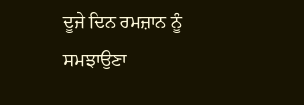ਦੂਜੇ ਦਿਨ ਰਮਜ਼ਾਨ ਨੂੰ ਸਮਝਾਉਣਾ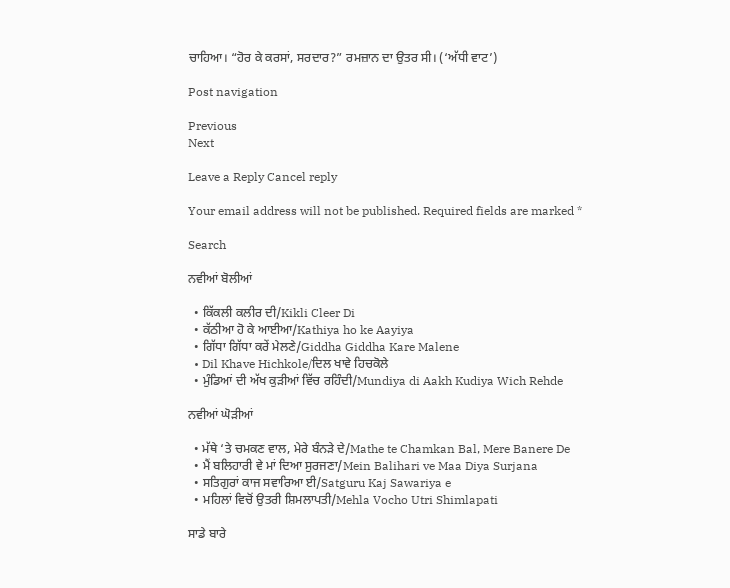ਚਾਹਿਆ। “ਹੋਰ ਕੇ ਕਰਸਾਂ, ਸਰਦਾਰ?” ਰਮਜ਼ਾਨ ਦਾ ਉਤਰ ਸੀ। (‘ਅੱਧੀ ਵਾਟ’)

Post navigation

Previous
Next

Leave a Reply Cancel reply

Your email address will not be published. Required fields are marked *

Search

ਨਵੀਆਂ ਬੋਲੀਆਂ

  • ਕਿੱਕਲੀ ਕਲੀਰ ਦੀ/Kikli Cleer Di
  • ਕੱਠੀਆ ਹੋ ਕੇ ਆਈਆ/Kathiya ho ke Aayiya
  • ਗਿੱਧਾ ਗਿੱਧਾ ਕਰੇਂ ਮੇਲਣੇ/Giddha Giddha Kare Malene
  • Dil Khave Hichkole/ਦਿਲ ਖਾਵੇ ਹਿਚਕੋਲੇ
  • ਮੁੰਡਿਆਂ ਦੀ ਅੱਖ ਕੁੜੀਆਂ ਵਿੱਚ ਰਹਿੰਦੀ/Mundiya di Aakh Kudiya Wich Rehde

ਨਵੀਆਂ ਘੋੜੀਆਂ

  • ਮੱਥੇ ‘ਤੇ ਚਮਕਣ ਵਾਲ, ਮੇਰੇ ਬੰਨੜੇ ਦੇ/Mathe te Chamkan Bal, Mere Banere De
  • ਮੈਂ ਬਲਿਹਾਰੀ ਵੇ ਮਾਂ ਦਿਆ ਸੁਰਜਣਾ/Mein Balihari ve Maa Diya Surjana
  • ਸਤਿਗੁਰਾਂ ਕਾਜ ਸਵਾਰਿਆ ਈ/Satguru Kaj Sawariya e
  • ਮਹਿਲਾਂ ਵਿਚੋਂ ਉਤਰੀ ਸ਼ਿਮਲਾਪਤੀ/Mehla Vocho Utri Shimlapati

ਸਾਡੇ ਬਾਰੇ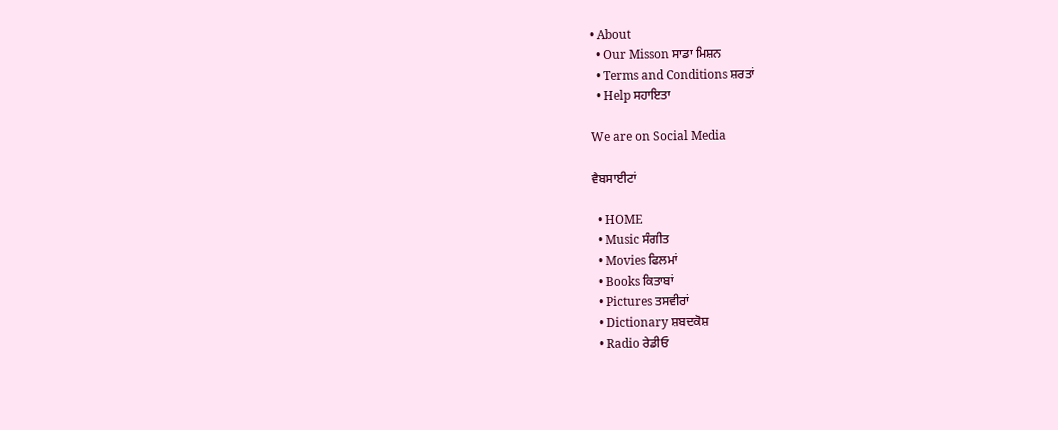• About
  • Our Misson ਸਾਡਾ ਮਿਸ਼ਨ
  • Terms and Conditions ਸ਼ਰਤਾਂ
  • Help ਸਹਾਇਤਾ

We are on Social Media

ਵੈਬਸਾਈਟਾਂ

  • HOME
  • Music ਸੰਗੀਤ
  • Movies ਫਿਲਮਾਂ
  • Books ਕਿਤਾਬਾਂ
  • Pictures ਤਸਵੀਰਾਂ
  • Dictionary ਸ਼ਬਦਕੋਸ਼
  • Radio ਰੇਡੀਓ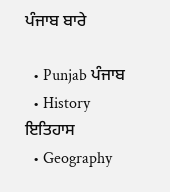ਪੰਜਾਬ ਬਾਰੇ

  • Punjab ਪੰਜਾਬ
  • History ਇਤਿਹਾਸ
  • Geography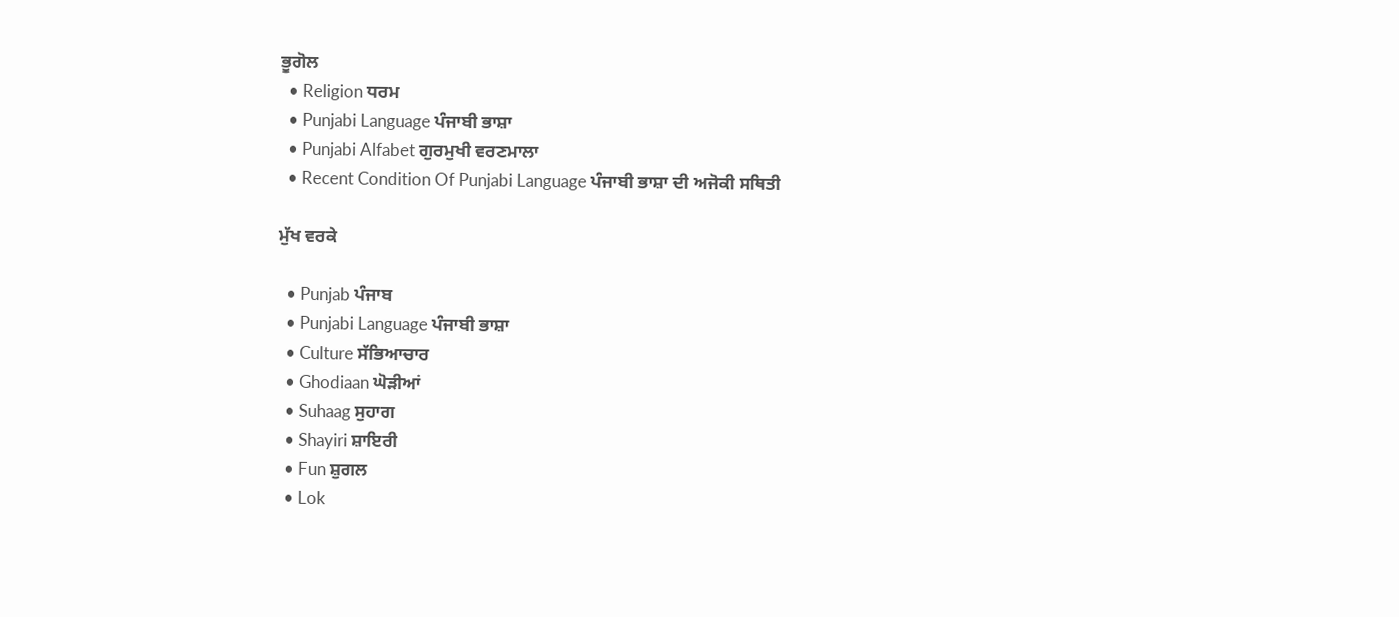ਭੂਗੋਲ
  • Religion ਧਰਮ
  • Punjabi Language ਪੰਜਾਬੀ ਭਾਸ਼ਾ
  • Punjabi Alfabet ਗੁਰਮੁਖੀ ਵਰਣਮਾਲਾ
  • Recent Condition Of Punjabi Language ਪੰਜਾਬੀ ਭਾਸ਼ਾ ਦੀ ਅਜੋਕੀ ਸਥਿਤੀ

ਮੁੱਖ ਵਰਕੇ

  • Punjab ਪੰਜਾਬ
  • Punjabi Language ਪੰਜਾਬੀ ਭਾਸ਼ਾ
  • Culture ਸੱਭਿਆਚਾਰ
  • Ghodiaan ਘੋੜੀਆਂ
  • Suhaag ਸੁਹਾਗ
  • Shayiri ਸ਼ਾਇਰੀ
  • Fun ਸ਼ੁਗਲ
  • Lok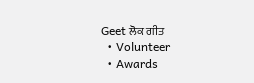Geet ਲੋਕ ਗੀਤ
  • Volunteer
  • Awards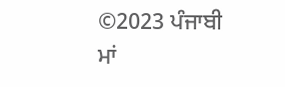©2023 ਪੰਜਾਬੀ ਮਾਂ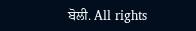ਬੋਲੀ. All rights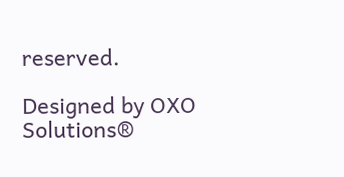reserved.

Designed by OXO Solutions®